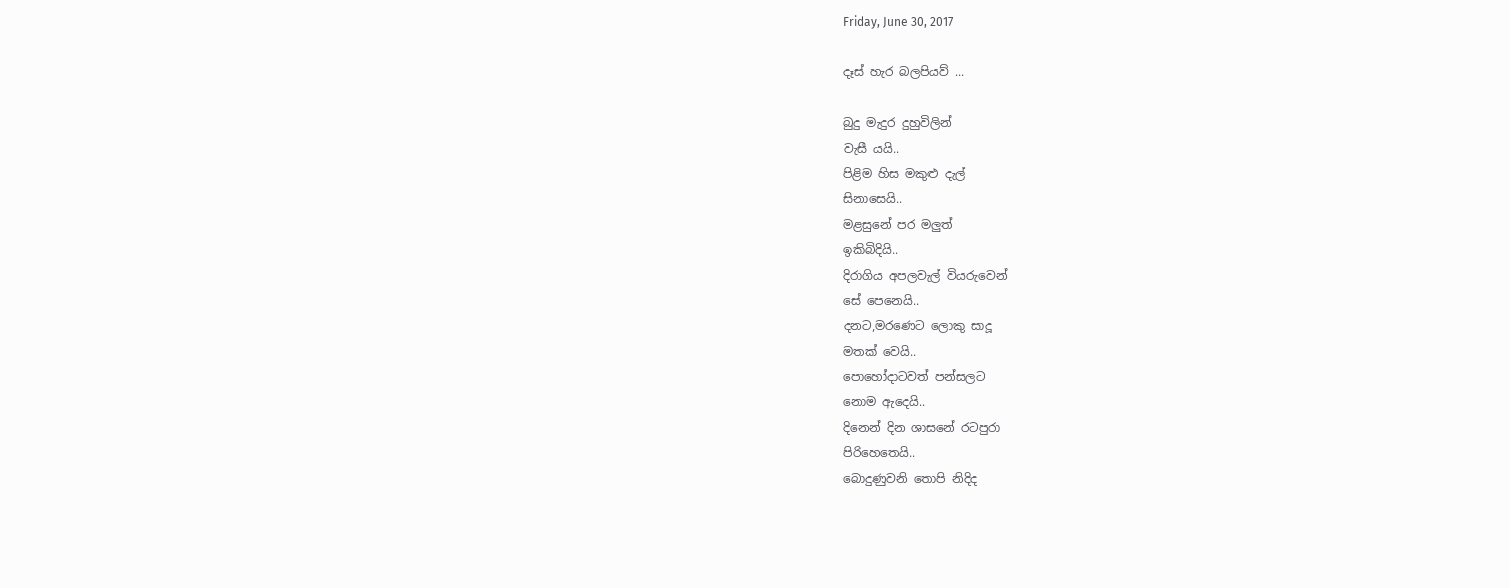Friday, June 30, 2017

දෑස් හැර බලපියව් ...

බුදු මැදුර දුහුවිලින්
වැසී යයි..
පිළිම හිස මකුළු දැල්
සිනාසෙයි..
මළසුනේ පර මලුත්
ඉකිබිදියි..
දිරාගිය අපලවැල් වියරුවෙන්
සේ පෙනෙයි..
දනට,මරණෙට ලොකු සාදූ
මතක් වෙයි..
පොහෝදාටවත් පන්සලට
නොම ඇදෙයි..
දිනෙන් දින ශාසනේ රටපුරා
පිරිහෙතෙයි..
බොදුණුවනි තොපි නිදිද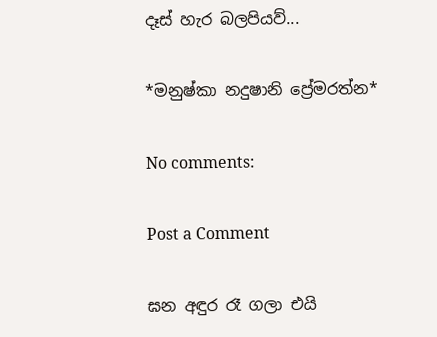දෑස් හැර බලපියව්...

*මනුෂ්කා නදුෂානි ප්‍රේමරත්න*

No comments:

Post a Comment

ඝන අඳුර රෑ ගලා එයි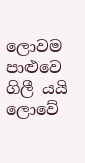ලොවම පාළුවෙ ගිලී යයි   ලොවේ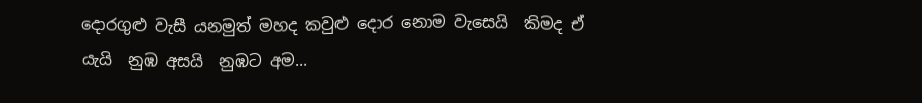දොරගුළු වැසී යනමුත් මහද කවුළු දොර නොම වැසෙයි  කිමද ඒ යැයි  නුඹ අසයි  නුඹට අම...